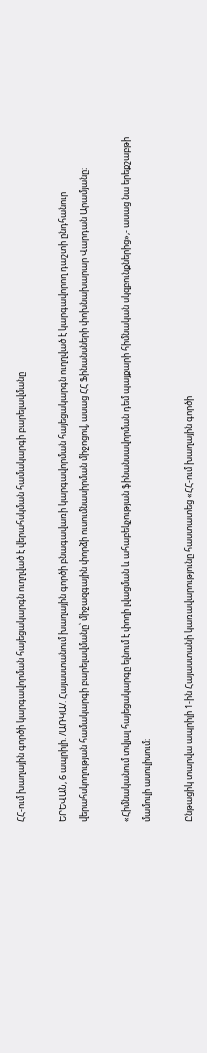ՀՀ-ում խաղային գործի կարգավորման հայեցակարգն ուղղված է վերահսկման համակարգի բարելավմանը

ԵՐԵՎԱՆ, 6 ապրիլի. /ԱՌԿԱ/. Հայաստանում խաղային գործի բնագավառի կարգավորման հայեցակարգն ուղղված է կարգավորող դաշտի ընդհանուր վերահսկողության համակարգի բարելավմանը՝ միջազգային փորձի ուսումնասիրման միջոցով, ասաց ՀՀ Ֆինանսների փոխնախարար Վարդան Արամյանը։

«Հիմնականում տվյալ հայեցակարգը ելնում է փողի լվացման և ահաբեկչության ֆինանսավորման դեմ պայքարի հիմնական սկզբունքներից»,- ասաց նա երեքշաբթի մամուլի ասուլիսում։

Ընթացիկ տարվա ապրիլի 1-ին Հայաստանի կառավարությունը հաստատեց «ՀՀ-ում խաղային գործի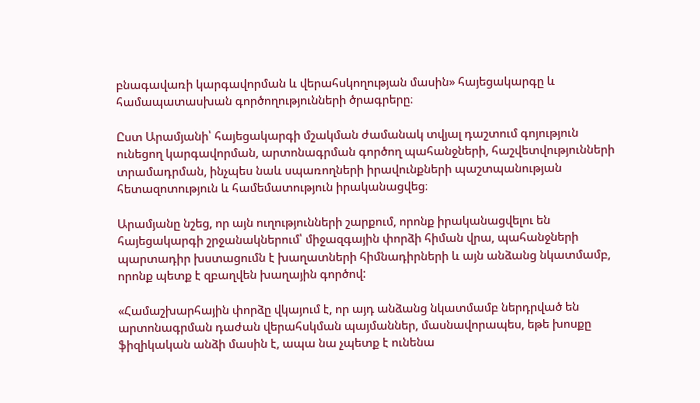բնագավառի կարգավորման և վերահսկողության մասին» հայեցակարգը և համապատասխան գործողությունների ծրագրերը։

Ըստ Արամյանի՝ հայեցակարգի մշակման ժամանակ տվյալ դաշտում գոյություն ունեցող կարգավորման, արտոնագրման գործող պահանջների, հաշվետվությունների տրամադրման, ինչպես նաև սպառողների իրավունքների պաշտպանության հետազոտություն և համեմատություն իրականացվեց։

Արամյանը նշեց, որ այն ուղությունների շարքում, որոնք իրականացվելու են հայեցակարգի շրջանակներում՝ միջազգային փորձի հիման վրա, պահանջների պարտադիր խստացումն է խաղատների հիմնադիրների և այն անձանց նկատմամբ, որոնք պետք է զբաղվեն խաղային գործով:

«Համաշխարհային փորձը վկայում է, որ այդ անձանց նկատմամբ ներդրված են արտոնագրման դաժան վերահսկման պայմաններ, մասնավորապես, եթե խոսքը ֆիզիկական անձի մասին է, ապա նա չպետք է ունենա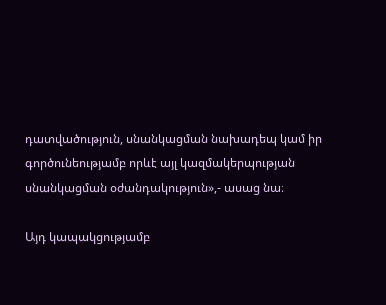դատվածություն, սնանկացման նախադեպ կամ իր գործունեությամբ որևէ այլ կազմակերպության սնանկացման օժանդակություն»,- ասաց նա։

Այդ կապակցությամբ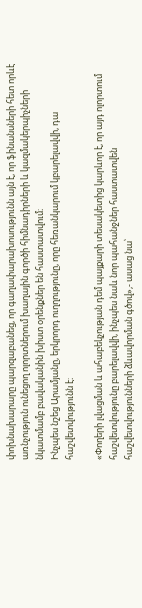փոխնախարարը պարզաբանեց, որ գաղափարախոսությունն այն է, որ ֆինանսների հետ որևէ առնչություն ունեցող ոլորտներում խաղային գործի հիմնադիրների և կազմակերպիչների նկատմամբ բավականին խիստ օրենքներ են հաստատվում։
Ինչպես նշեց Արամյանը, երկրորդ ուղղությունը, որը հեռանկարում կբարելավվի, դա հաշվետվությունն է։

«Փողերի լվացման և ահաբեկչության դեմ պայքարի տեսակետից կարևոր է, որ այդ ոլորտում հաշվետվությունը բարելավվի, ինչպես նաև նոր պահանջներ հաստատվեն հաշվետվությունների ձևավորման գծով»,- ասաց նա՝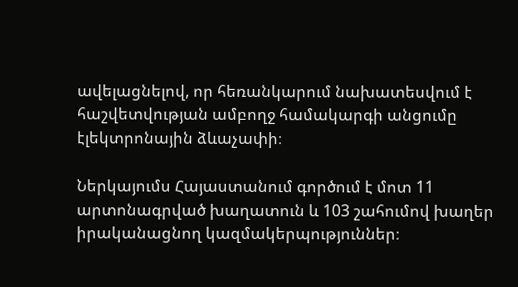ավելացնելով, որ հեռանկարում նախատեսվում է հաշվետվության ամբողջ համակարգի անցումը էլեկտրոնային ձևաչափի։

Ներկայումս Հայաստանում գործում է մոտ 11 արտոնագրված խաղատուն և 103 շահումով խաղեր իրականացնող կազմակերպություններ։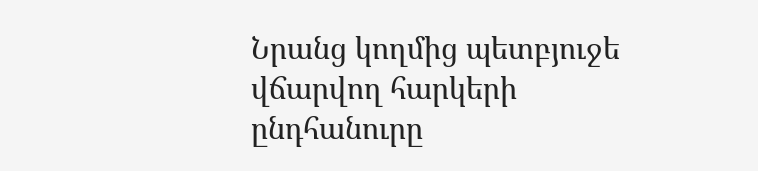Նրանց կողմից պետբյուջե վճարվող հարկերի ընդհանուրը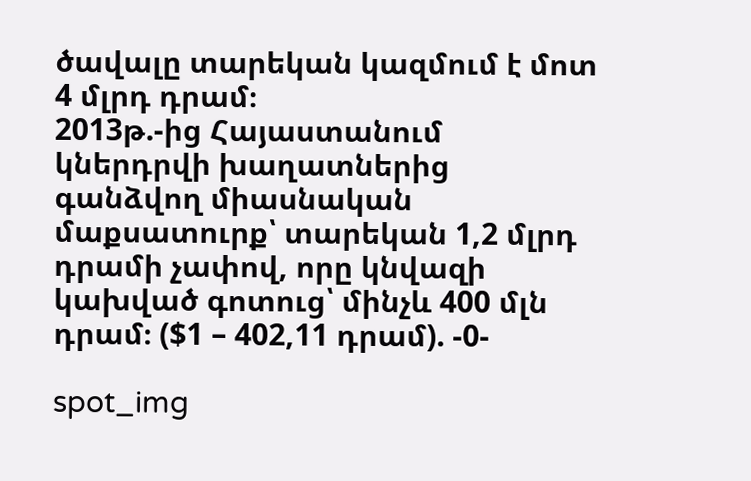ծավալը տարեկան կազմում է մոտ 4 մլրդ դրամ։
2013թ.-ից Հայաստանում կներդրվի խաղատներից գանձվող միասնական մաքսատուրք՝ տարեկան 1,2 մլրդ դրամի չափով, որը կնվազի կախված գոտուց՝ մինչև 400 մլն դրամ։ ($1 – 402,11 դրամ). -0-

spot_img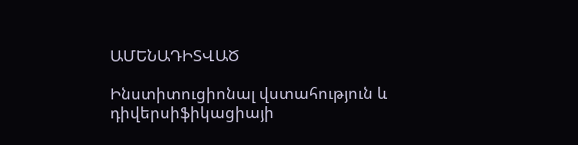ԱՄԵՆԱԴԻՏՎԱԾ

Ինստիտուցիոնալ վստահություն և դիվերսիֆիկացիայի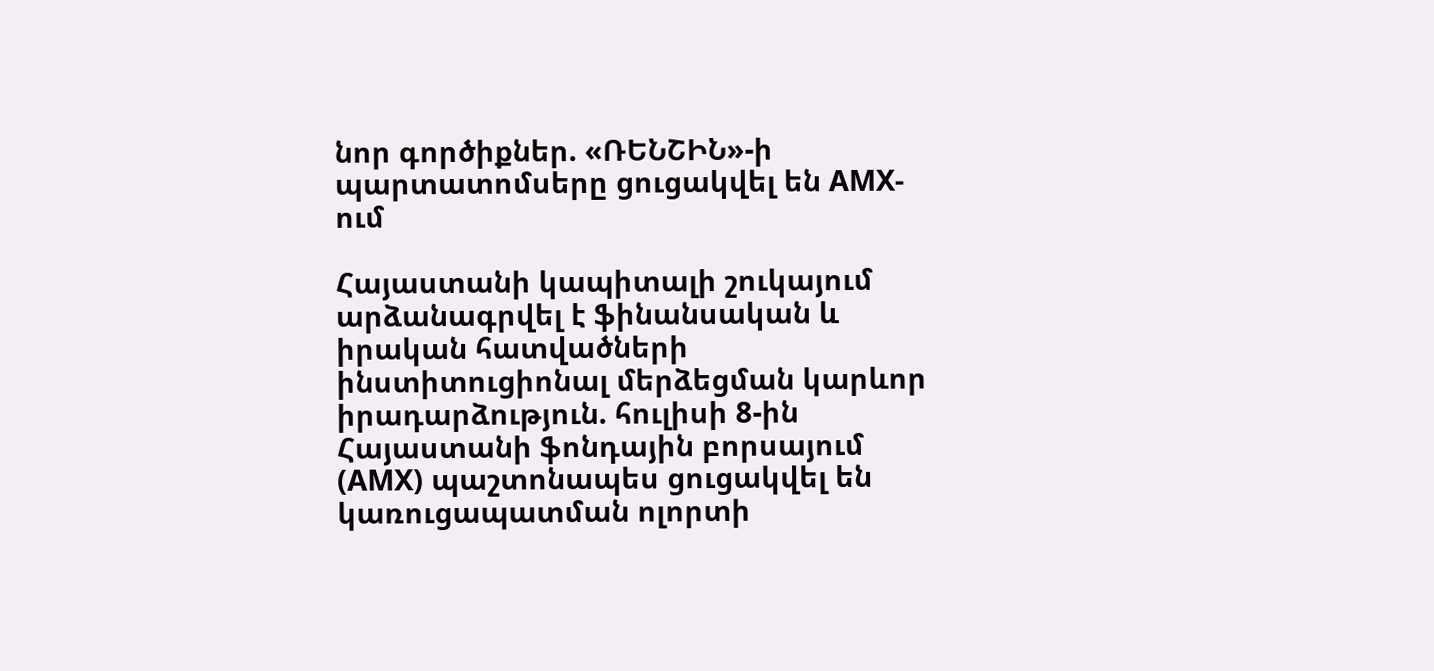նոր գործիքներ. «ՌԵՆՇԻՆ»-ի պարտատոմսերը ցուցակվել են AMX-ում

Հայաստանի կապիտալի շուկայում արձանագրվել է ֆինանսական և իրական հատվածների ինստիտուցիոնալ մերձեցման կարևոր իրադարձություն. հուլիսի 8-ին Հայաստանի ֆոնդային բորսայում (AMX) պաշտոնապես ցուցակվել են կառուցապատման ոլորտի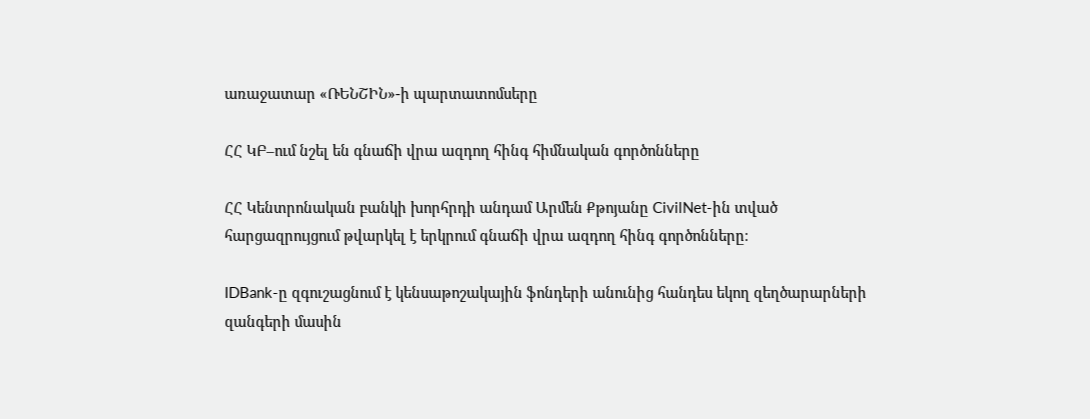առաջատար «ՌԵՆՇԻՆ»-ի պարտատոմսերը

ՀՀ ԿԲ–ում նշել են գնաճի վրա ազդող հինգ հիմնական գործոնները

ՀՀ Կենտրոնական բանկի խորհրդի անդամ Արմեն Քթոյանը CivilNet-ին տված հարցազրույցում թվարկել է երկրում գնաճի վրա ազդող հինգ գործոնները։

IDBank-ը զգուշացնում է կենսաթոշակային ֆոնդերի անունից հանդես եկող զեղծարարների զանգերի մասին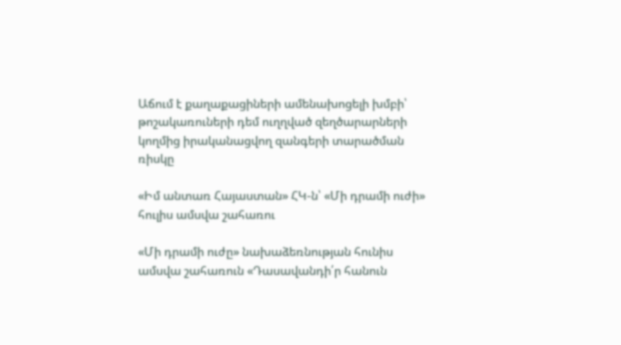Աճում է քաղաքացիների ամենախոցելի խմբի՝ թոշակառուների դեմ ուղղված զեղծարարների կողմից իրականացվող զանգերի տարածման ռիսկը

«Իմ անտառ Հայաստան» ՀԿ-ն՝ «Մի դրամի ուժի» հուլիս ամսվա շահառու

«Մի դրամի ուժը» նախաձեռնության հունիս ամսվա շահառուն «Դասավանդի՛ր հանուն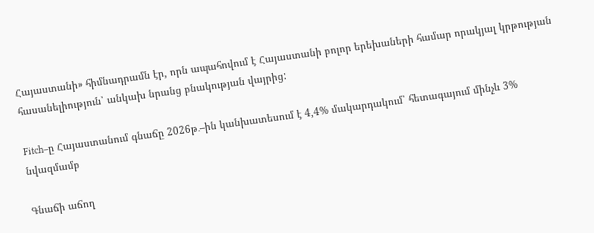Հայաստանի» հիմնադրամն էր, որն ապահովում է Հայաստանի բոլոր երեխաների համար որակյալ կրթության հասանելիություն՝ անկախ նրանց բնակության վայրից:

Fitch–ը Հայաստանում գնաճը 2026թ․–ին կանխատեսում է 4,4% մակարդակում՝ հետագայում մինչև 3% նվազմամբ

Գնաճի աճող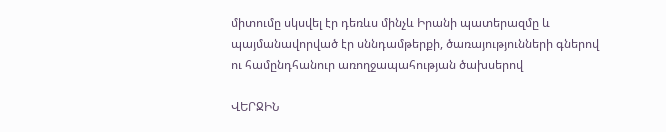միտումը սկսվել էր դեռևս մինչև Իրանի պատերազմը և պայմանավորված էր սննդամթերքի, ծառայությունների գներով ու համընդհանուր առողջապահության ծախսերով

ՎԵՐՋԻՆ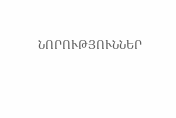ՆՈՐՈՒԹՅՈՒՆՆԵՐ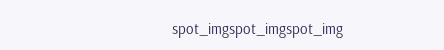spot_imgspot_imgspot_img